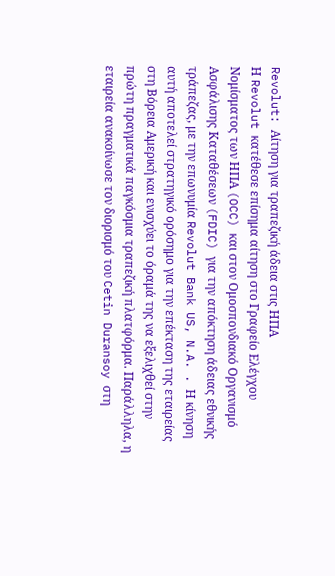Revolut: Αίτηση για τραπεζική άδεια στις ΗΠΑ
Η Revolut κατέθεσε επίσημα αίτηση στο Γραφείο Ελέγχου Νομίσματος των ΗΠΑ (OCC) και στον Ομοσπονδιακό Οργανισμό Ασφάλισης Καταθέσεων (FDIC) για την απόκτηση άδειας εθνικής τράπεζας, με την επωνυμία Revolut Bank US, N.A. . Η κίνηση αυτή αποτελεί στρατηγικό ορόσημο για την επέκταση της εταιρείας στη Βόρεια Αμερική και ενισχύει το όραμά της να εξελιχθεί στην πρώτη πραγματικά παγκόσμια τραπεζική πλατφόρμα. Παράλληλα, η εταιρεία ανακοίνωσε τον διορισμό του Cetin Duransoy στη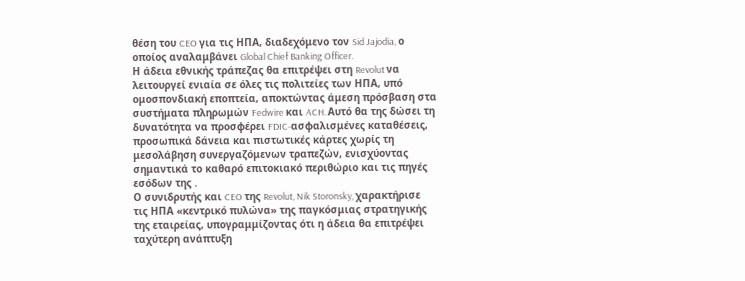θέση του CEO για τις ΗΠΑ, διαδεχόμενο τον Sid Jajodia, ο οποίος αναλαμβάνει Global Chief Banking Officer.
Η άδεια εθνικής τράπεζας θα επιτρέψει στη Revolut να λειτουργεί ενιαία σε όλες τις πολιτείες των ΗΠΑ, υπό ομοσπονδιακή εποπτεία, αποκτώντας άμεση πρόσβαση στα συστήματα πληρωμών Fedwire και ACH. Αυτό θα της δώσει τη δυνατότητα να προσφέρει FDIC‑ασφαλισμένες καταθέσεις, προσωπικά δάνεια και πιστωτικές κάρτες χωρίς τη μεσολάβηση συνεργαζόμενων τραπεζών, ενισχύοντας σημαντικά το καθαρό επιτοκιακό περιθώριο και τις πηγές εσόδων της .
Ο συνιδρυτής και CEO της Revolut, Nik Storonsky, χαρακτήρισε τις ΗΠΑ «κεντρικό πυλώνα» της παγκόσμιας στρατηγικής της εταιρείας, υπογραμμίζοντας ότι η άδεια θα επιτρέψει ταχύτερη ανάπτυξη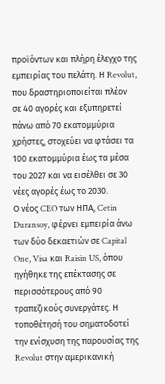προϊόντων και πλήρη έλεγχο της εμπειρίας του πελάτη. Η Revolut, που δραστηριοποιείται πλέον σε 40 αγορές και εξυπηρετεί πάνω από 70 εκατομμύρια χρήστες, στοχεύει να φτάσει τα 100 εκατομμύρια έως τα μέσα του 2027 και να εισέλθει σε 30 νέες αγορές έως το 2030.
Ο νέος CEO των ΗΠΑ, Cetin Duransoy, φέρνει εμπειρία άνω των δύο δεκαετιών σε Capital One, Visa και Raisin US, όπου ηγήθηκε της επέκτασης σε περισσότερους από 90 τραπεζικούς συνεργάτες. Η τοποθέτησή του σηματοδοτεί την ενίσχυση της παρουσίας της Revolut στην αμερικανική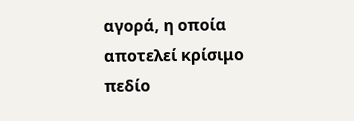αγορά, η οποία αποτελεί κρίσιμο πεδίο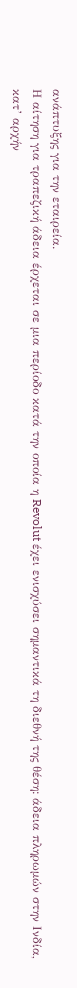ανάπτυξης για την εταιρεία.
Η αίτηση για τραπεζική άδεια έρχεται σε μια περίοδο κατά την οποία η Revolut έχει ενισχύσει σημαντικά τη διεθνή της θέση: άδεια πληρωμών στην Ινδία, κατ’ αρχήν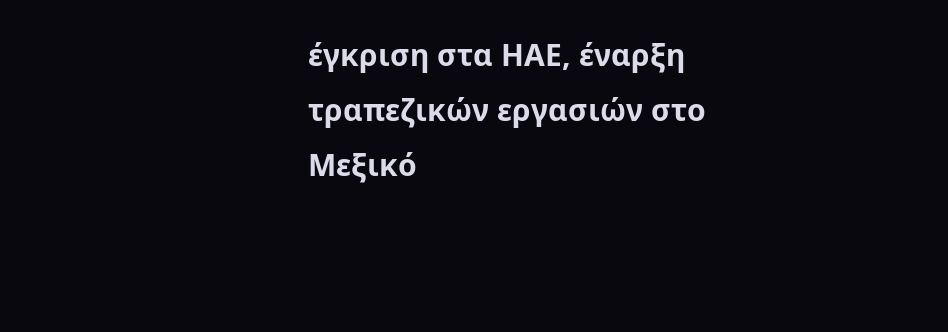έγκριση στα ΗΑΕ, έναρξη τραπεζικών εργασιών στο Μεξικό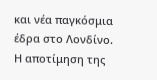και νέα παγκόσμια έδρα στο Λονδίνο. Η αποτίμηση της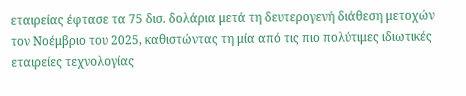εταιρείας έφτασε τα 75 δισ. δολάρια μετά τη δευτερογενή διάθεση μετοχών τον Νοέμβριο του 2025, καθιστώντας τη μία από τις πιο πολύτιμες ιδιωτικές εταιρείες τεχνολογίας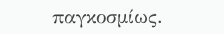παγκοσμίως.